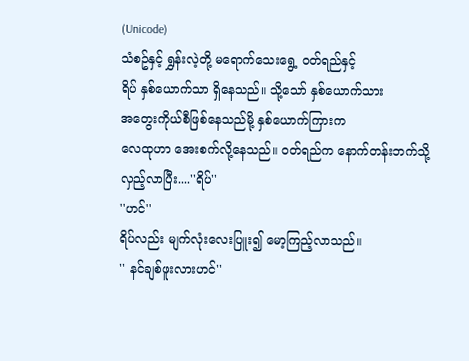(Unicode)
သံစဥ်နှင့် ရွှန်းလဲ့တို့ မရောက်သေးရွေ့ ဝတ်ရည်နှင့်
ရိပ် နှစ်ယောက်သာ ရှိနေသည်။ သို့သော် နှစ်ယောက်သား
အတွေးကိုယ်စီဖြစ်နေသည်မို့ နှစ်ယောက်ကြားက
လေထုဟာ အေးစက်လို့နေသည်။ ဝတ်ရည်က နောက်တန်းဘက်သို့လှည့်လာပြီး....''ရိပ်''
''ဟင်''
ရိပ်လည်း မျက်လုံးလေးပြူး၍ မော့ကြည့်လာသည်။
'' နင်ချစ်ဖူးလားဟင်''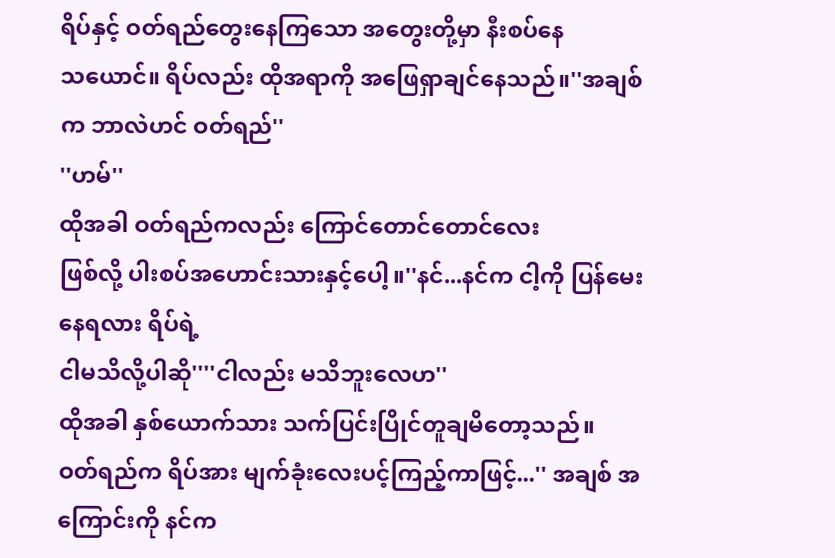ရိပ်နှင့် ဝတ်ရည်တွေးနေကြသော အတွေးတို့မှာ နီးစပ်နေ
သယောင်။ ရိပ်လည်း ထိုအရာကို အဖြေရှာချင်နေသည်။''အချစ်က ဘာလဲဟင် ဝတ်ရည်''
''ဟမ်''
ထိုအခါ ဝတ်ရည်ကလည်း ကြောင်တောင်တောင်လေး
ဖြစ်လို့ ပါးစပ်အဟောင်းသားနှင့်ပေါ့။''နင်...နင်က ငါ့ကို ပြန်မေးနေရလား ရိပ်ရဲ့
ငါမသိလို့ပါဆို''''ငါလည်း မသိဘူးလေဟ''
ထိုအခါ နှစ်ယောက်သား သက်ပြင်းပြိုင်တူချမိတော့သည်။
ဝတ်ရည်က ရိပ်အား မျက်ခုံးလေးပင့်ကြည့်ကာဖြင့်...'' အချစ် အကြောင်းကို နင်က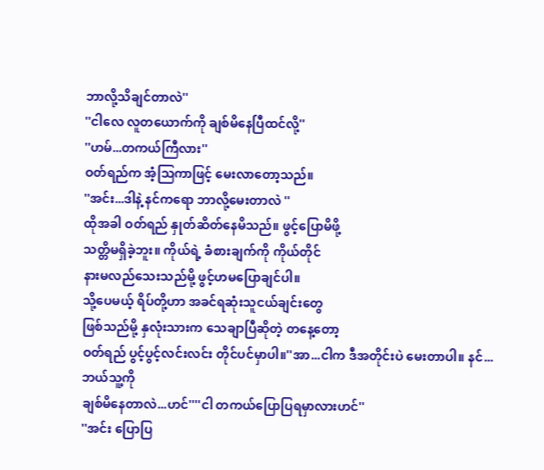ဘာလို့သိချင်တာလဲ''
''ငါလေ လူတယောက်ကို ချစ်မိနေပြီထင်လို့''
''ဟမ်...တကယ်ကြီလား''
ဝတ်ရည်က အံ့သြကာဖြင့် မေးလာတော့သည်။
''အင်း...ဒါနဲ့ နင်ကရော ဘာလို့မေးတာလဲ ''
ထိုအခါ ဝတ်ရည် နှုတ်ဆိတ်နေမိသည်။ ဖွင့်ပြောမိဖို့
သတ္တိမရှိခဲ့ဘူး။ ကိုယ်ရဲ့ ခံစားချက်ကို ကိုယ်တိုင်
နားမလည်သေးသည်မို့ ဖွင့်ဟမပြောချင်ပါ။
သို့ပေမယ့် ရိပ်တို့ဟာ အခင်ရဆုံးသူငယ်ချင်းတွေ
ဖြစ်သည်မို့ နှလုံးသားက သေချာပြီဆိုတဲ့ တနေ့တော့
ဝတ်ရည် ပွင့်ပွင့်လင်းလင်း တိုင်ပင်မှာပါ။''အာ...ငါက ဒီအတိုင်းပဲ မေးတာပါ။ နင်... ဘယ်သူ့ကို
ချစ်မိနေတာလဲ...ဟင်''''ငါ တကယ်ပြောပြရမှာလားဟင်''
''အင်း ပြောပြ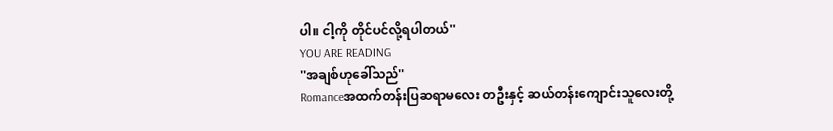ပါ။ ငါ့ကို တိုင်ပင်လို့ရပါတယ်''
YOU ARE READING
''အချစ်ဟုခေါ်သည်''
Romanceအထက်တန်းပြဆရာမလေး တဦးနှင့် ဆယ်တန်းကျောင်းသူလေးတို့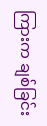ကြားက ချစ်ခြင်း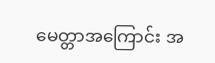မေတ္တာအကြောင်း အ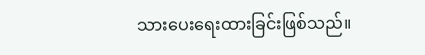သားပေးရေးထားခြင်းဖြစ်သည်။